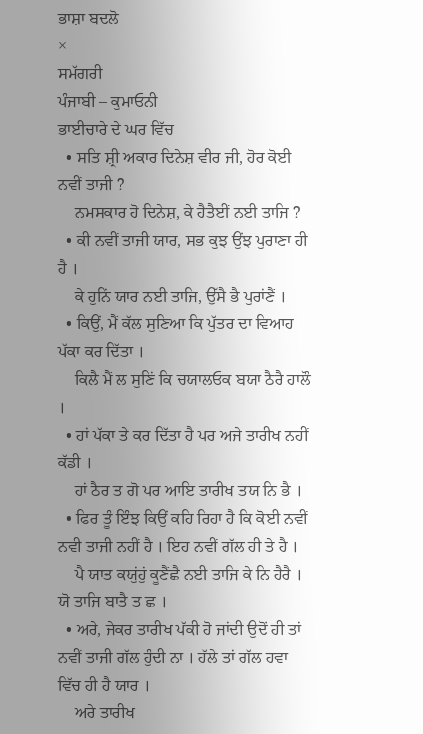ਭਾਸ਼ਾ ਬਦਲੋ
×
ਸਮੱਗਰੀ
ਪੰਜਾਬੀ – ਕੁਮਾਓਨੀ
ਭਾਈਚਾਰੇ ਦੇ ਘਰ ਵਿੱਚ
  • ਸਤਿ ਸ਼੍ਰੀ ਅਕਾਰ ਦਿਨੇਸ਼ ਵੀਰ ਜੀ, ਹੋਰ ਕੋਈ ਨਵੀਂ ਤਾਜੀ ?
    ਨਮਸਕਾਰ ਹੋ ਦਿਨੇਸ਼, ਕੇ ਹੈਤੈਈਂ ਨਈ ਤਾਜਿ ?
  • ਕੀ ਨਵੀਂ ਤਾਜੀ ਯਾਰ, ਸਭ ਕੁਝ ਉਂਝ ਪੁਰਾਣਾ ਹੀ ਹੈ ।
    ਕੇ ਹੁਨਿਂ ਯਾਰ ਨਈ ਤਾਜਿ, ਉੱਸੈ ਭੈ ਪੁਰਾਂਣੈਂ ।
  • ਕਿਉਂ, ਮੈਂ ਕੱਲ ਸੁਣਿਆ ਕਿ ਪੁੱਤਰ ਦਾ ਵਿਆਹ ਪੱਕਾ ਕਰ ਦਿੱਤਾ ।
    ਕਿਲੈ ਮੈਂ ਲ ਸੁਣਿਂ ਕਿ ਚਯਾਲਓਕ ਬਯਾ ਠੈਰੈ ਹਾਲੌ ।
  • ਹਾਂ ਪੱਕਾ ਤੇ ਕਰ ਦਿੱਤਾ ਹੈ ਪਰ ਅਜੇ ਤਾਰੀਖ ਨਹੀਂ ਕੱਡੀ ।
    ਹਾਂ ਠੈਰ ਤ ਗੋ ਪਰ ਆਇ ਤਾਰੀਖ ਤਯ ਨਿ ਭੈ ।
  • ਫਿਰ ਤੂੰ ਇੰਝ ਕਿਉਂ ਕਹਿ ਰਿਹਾ ਹੈ ਕਿ ਕੋਈ ਨਵੀਂ ਨਵੀ ਤਾਜੀ ਨਹੀਂ ਹੈ । ਇਹ ਨਵੀਂ ਗੱਲ ਹੀ ਤੇ ਹੈ ।
    ਪੈ ਯਾਤ ਕਯੁਂਹੁਂ ਕੂਣੈਂਛੈ ਨਈ ਤਾਜਿ ਕੇ ਨਿ ਹੈਰੈ । ਯੋ ਤਾਜਿ ਬਾਤੈ ਤ ਛ ।
  • ਅਰੇ, ਜੇਕਰ ਤਾਰੀਖ ਪੱਕੀ ਹੋ ਜਾਂਦੀ ਉਦੋਂ ਹੀ ਤਾਂ ਨਵੀਂ ਤਾਜੀ ਗੱਲ ਹੁੰਦੀ ਨਾ । ਹੱਲੇ ਤਾਂ ਗੱਲ ਹਵਾ ਵਿੱਚ ਹੀ ਹੈ ਯਾਰ ।
    ਅਰੇ ਤਾਰੀਖ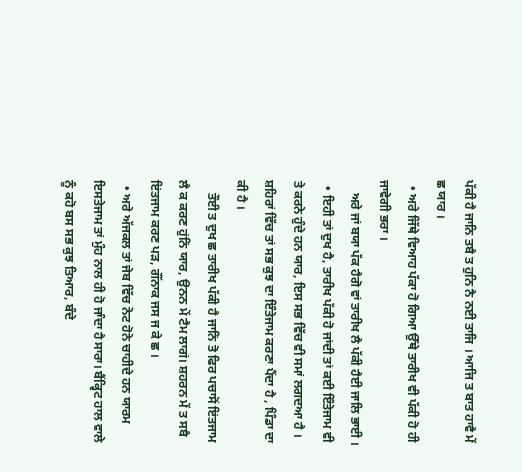ਪੱਕੀ ਹੈ ਜਾਨਿ ਤਬੈ ਤ ਹੁਨਿ ਨੈ ਨਈ ਤਾਜਿ । ਆਜਿ ਤ ਬਾਤ ਹਾਵੈ ਮੇਂ ਛ ਯਾਰ ।
  • ਅਰੇ ਜਿੱਥੇ ਵਿਆਹ ਪੱਕਾ ਹੋ ਗਿਆ ਉੱਥੇ ਤਾਰੀਖ ਵੀ ਪੱਕੀ ਹੋ ਹੀ ਜਾਵੇਗੀ ਭਰਾ ।
    ਅਰੇ ਜਾਂ ਬਯਾ ਪੱਕ ਹੈਗੋ ਵਾਂ ਤਾਰੀਖ ਲੈ ਪੱਕੀ ਹੈਈ ਜਾਲਿ ਭਾਈ ।
  • ਇਹੀ ਤਾਂ ਦੁਖ ਹੈ, ਤਾਰੀਖ ਪੱਕੀ ਹੋ ਜਾਂਦੀ ਤਾਂ ਕਈ ਇੰਤੇਜਾਮ ਵੀ ਤੇ ਕਰਨੇ ਹੁੰਦੇ ਹਨ ਯਾਰ, ਇਸ ਸਭ ਵਿੱਚ ਵੀ ਸਮਾਂ ਲਗਦਆ ਹੈ । ਸ਼ਹਿਰਾਂ ਵਿੱਚ ਤਾਂ ਸਭ ਕੁਝ ਦਾ ਇੰਤੇਜਾਮ ਕਰਣਾ ਪੈਂਦਾ ਹੈ , ਪਿੰਡਾ ਦਾ ਕੀ ਹੈ ।
    ਤੌਈ ਤ ਦੁਖ ਛ ਤਾਰੀਖ ਪੱਕੀ ਹੈ ਜਾਨਿਂ ਤੋ ਫਿਰ ਪਚਾਸੋਂ ਇਂਤਜਾਮ ਲੈ ਕ ਕਰਣ ਹੁਂਨਿਂ ਯਾਰ, ਉਨਨ ਮੇਂ ਟੈਮ ਲਾਗਂ। ਸ਼ਹਰਨ ਮੇਂ ਤ ਸਬੈ ਇਂਤਜਾਮ ਕਰਣ ਪੜ, ਗੌਂਨਾਕ ਜਸ ਜ ਕੇ ਛ ।
  • ਅਰੇ ਅੱਜਕਲ ਤਾਂ ਜੇਬ ਵਿੱਚ ਨੋਟ ਹੋਨੇ ਚਾਹੀਦੇ ਹਨ ਯਾਰਮ ਇਸਤੇਜਾਮ ਤਾਂ ਮੁੰਹ ਨਾਲ ਹੀ ਹੋ ਜਾੰਦਾ ਹੈ ਸਾਰਾ। ਬੈਂਕ੍ਵਿਟ ਹਾਲ ਵਾਲੇ ਨੂੰ ਕਹੋ ਬਸ ਸਭ ਕੁਝ ਤਿਆਰ, ਬੰਦੇ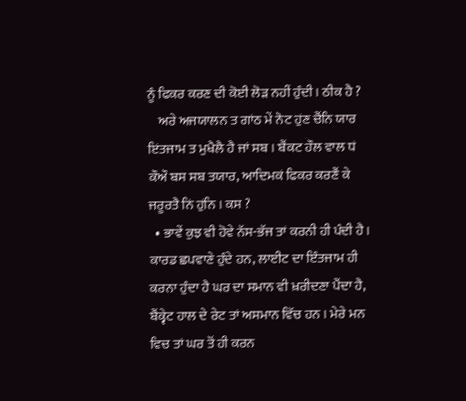ਨੂੰ ਫਿਕਰ ਕਰਣ ਦੀ ਕੋਈ ਲੋੜ ਨਹੀਂ ਹੁੰਦੀ । ਠੀਕ ਹੈ ?
    ਅਰੇ ਅਜਯਾਲਨ ਤ ਗਾਂਠ ਮੇਂ ਨੋਟ ਹੁਂਣ ਚੈਂਨਿ ਯਾਰ ਇਂਤਜਾਮ ਤ ਮੁਖੈਲੈ ਹੈ ਜਾਂ ਸਬ । ਬੈਂਕਟ ਹੌਲ ਵਾਲ ਧਂ ਕੌਔ ਬਸ ਸਬ ਤਯਾਰ, ਆਦਿਮਕਂ ਫਿਕਰ ਕਰਣੈਂ ਕੇ ਜਰੂਰਤੈ ਨਿਂ ਹੁਂਨਿ । ਕਸ ?
  • ਭਾਵੇਂ ਕੁਝ ਵੀ ਹੋਵੇ ਨੱਸ-ਭੱਜ ਤਾਂ ਕਰਨੀ ਹੀ ਪੰਦੀ ਹੈ। ਕਾਰਡ ਛਪਵਾਣੇ ਹੁੰਦੇ ਹਨ, ਲਾਈਟ ਦਾ ਇੰਤਜਾਮ ਹੀ ਕਰਨਾ ਹੁੰਦਾ ਹੈ ਘਰ ਦਾ ਸਮਾਨ ਵੀ ਖ਼ਰੀਦਣਾ ਪੈਂਦਾ ਹੈ, ਬੈਂਕ੍ਵੇਟ ਹਾਲ ਦੇ ਰੇਟ ਤਾਂ ਅਸਮਾਨ ਵਿੱਚ ਹਨ । ਮੇਰੇ ਮਨ ਵਿਚ ਤਾਂ ਘਰ ਤੋਂ ਹੀ ਕਰਨ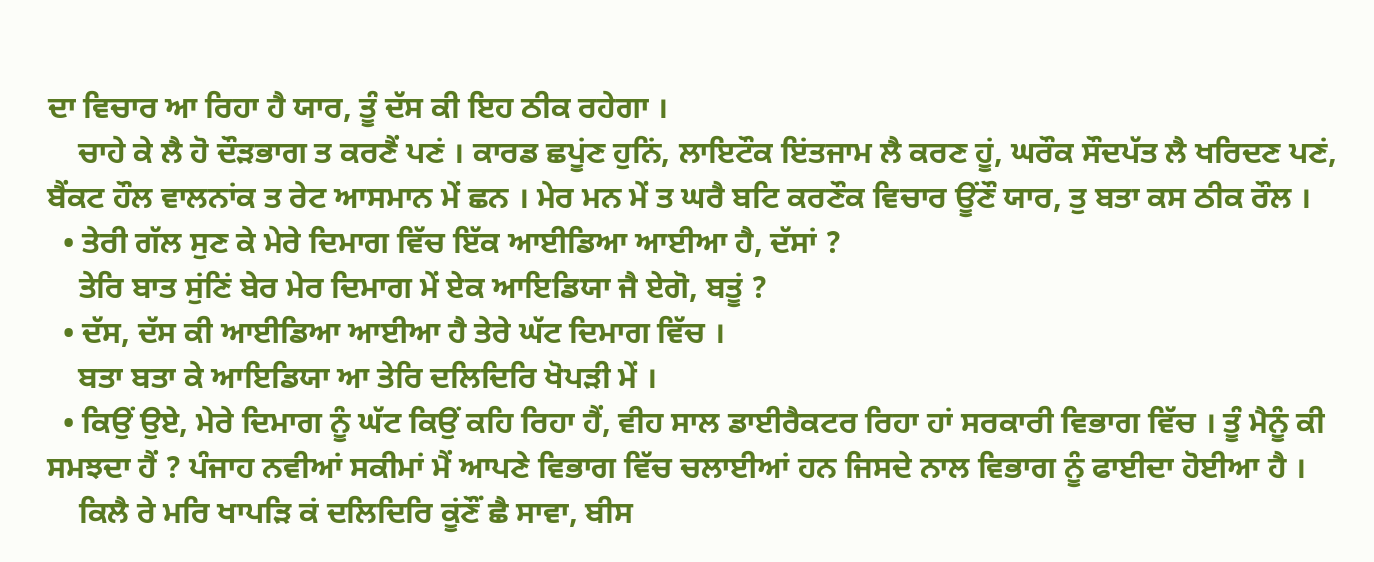ਦਾ ਵਿਚਾਰ ਆ ਰਿਹਾ ਹੈ ਯਾਰ, ਤੂੰ ਦੱਸ ਕੀ ਇਹ ਠੀਕ ਰਹੇਗਾ ।
    ਚਾਹੇ ਕੇ ਲੈ ਹੋ ਦੌੜਭਾਗ ਤ ਕਰਣੈਂ ਪਣਂ । ਕਾਰਡ ਛਪੂਂਣ ਹੁਨਿਂ, ਲਾਇਟੌਕ ਇਂਤਜਾਮ ਲੈ ਕਰਣ ਹੂਂ, ਘਰੌਕ ਸੌਦਪੱਤ ਲੈ ਖਰਿਦਣ ਪਣਂ, ਬੈਂਕਟ ਹੌਲ ਵਾਲਨਾਂਕ ਤ ਰੇਟ ਆਸਮਾਨ ਮੇਂ ਛਨ । ਮੇਰ ਮਨ ਮੇਂ ਤ ਘਰੈ ਬਟਿ ਕਰਣੌਕ ਵਿਚਾਰ ਊਂਣੌ ਯਾਰ, ਤੁ ਬਤਾ ਕਸ ਠੀਕ ਰੌਲ ।
  • ਤੇਰੀ ਗੱਲ ਸੁਣ ਕੇ ਮੇਰੇ ਦਿਮਾਗ ਵਿੱਚ ਇੱਕ ਆਈਡਿਆ ਆਈਆ ਹੈ, ਦੱਸਾਂ ?
    ਤੇਰਿ ਬਾਤ ਸੁਂਣਿਂ ਬੇਰ ਮੇਰ ਦਿਮਾਗ ਮੇਂ ਏਕ ਆਇਡਿਯਾ ਜੈ ਏਗੋ, ਬਤੂਂ ?
  • ਦੱਸ, ਦੱਸ ਕੀ ਆਈਡਿਆ ਆਈਆ ਹੈ ਤੇਰੇ ਘੱਟ ਦਿਮਾਗ ਵਿੱਚ ।
    ਬਤਾ ਬਤਾ ਕੇ ਆਇਡਿਯਾ ਆ ਤੇਰਿ ਦਲਿਦਿਰਿ ਖੋਪੜੀ ਮੇਂ ।
  • ਕਿਉਂ ਉਏ, ਮੇਰੇ ਦਿਮਾਗ ਨੂੰ ਘੱਟ ਕਿਉਂ ਕਹਿ ਰਿਹਾ ਹੈਂ, ਵੀਹ ਸਾਲ ਡਾਈਰੈਕਟਰ ਰਿਹਾ ਹਾਂ ਸਰਕਾਰੀ ਵਿਭਾਗ ਵਿੱਚ । ਤੂੰ ਮੈਨੂੰ ਕੀ ਸਮਝਦਾ ਹੈਂ ? ਪੰਜਾਹ ਨਵੀਆਂ ਸਕੀਮਾਂ ਮੈਂ ਆਪਣੇ ਵਿਭਾਗ ਵਿੱਚ ਚਲਾਈਆਂ ਹਨ ਜਿਸਦੇ ਨਾਲ ਵਿਭਾਗ ਨੂੰ ਫਾਈਦਾ ਹੋਈਆ ਹੈ ।
    ਕਿਲੈ ਰੇ ਮਰਿ ਖਾਪੜਿ ਕਂ ਦਲਿਦਿਰਿ ਕੂਂਣੌਂ ਛੈ ਸਾਵਾ, ਬੀਸ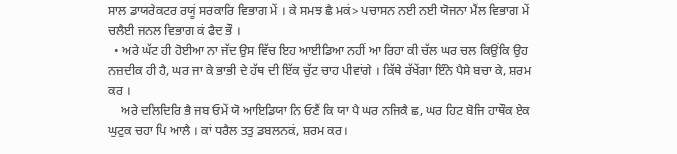ਸਾਲ ਡਾਯਰੇਕਟਰ ਰਯੂਂ ਸਰਕਾਰਿ ਵਿਭਾਗ ਮੇਂ । ਕੇ ਸਮਝ ਛੈ ਮਕਂ> ਪਚਾਸਨ ਨਈ ਨਈ ਯੋਜਨਾ ਮੈਂਲ ਵਿਭਾਗ ਮੇਂ ਚਲੈਈ ਜਨਲ ਵਿਭਾਗ ਕਂ ਫੈਦ ਭੌ ।
  • ਅਰੇ ਘੱਟ ਹੀ ਹੋਈਆ ਨਾ ਜੱਦ ਉਸ ਵਿੱਚ ਇਹ ਆਈਡਿਆ ਨਹੀਂ ਆ ਰਿਹਾ ਕੀ ਚੱਲ ਘਰ ਚਲ ਕਿਉਂਕਿ ਉਹ ਨਜ਼ਦੀਕ ਹੀ ਹੈ, ਘਰ ਜਾ ਕੇ ਭਾਭੀ ਦੇ ਹੱਥ ਦੀ ਇੱਕ ਚੁੱਟ ਚਾਹ ਪੀਵਾਂਗੇ । ਕਿੱਥੇ ਰੱਖੇਂਗਾ ਇੰਨੇ ਪੈਸੇ ਬਚਾ ਕੇ, ਸ਼ਰਮ ਕਰ ।
    ਅਰੇ ਦਲਿਦਿਰਿ ਭੈ ਜਬ ਓਮੇਂ ਯੋ ਆਇਡਿਯਾ ਨਿ ਓਣੈਂ ਕਿ ਯਾ ਪੈ ਘਰ ਨਜਿਕੈ ਛ, ਘਰ ਹਿਟ ਬੋਜਿ ਹਾਥੌਕ ਏਕ ਘੁਟੁਕ ਚਹਾ ਪਿ ਆਲੈ । ਕਾਂ ਧਰੈਲ ਤਤੁ ਡਬਲਨਕਂ, ਸ਼ਰਮ ਕਰ।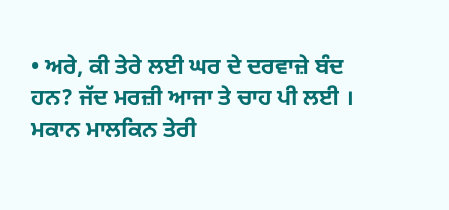• ਅਰੇ, ਕੀ ਤੇਰੇ ਲਈ ਘਰ ਦੇ ਦਰਵਾਜ਼ੇ ਬੰਦ ਹਨ? ਜੱਦ ਮਰਜ਼ੀ ਆਜਾ ਤੇ ਚਾਹ ਪੀ ਲਈ । ਮਕਾਨ ਮਾਲਕਿਨ ਤੇਰੀ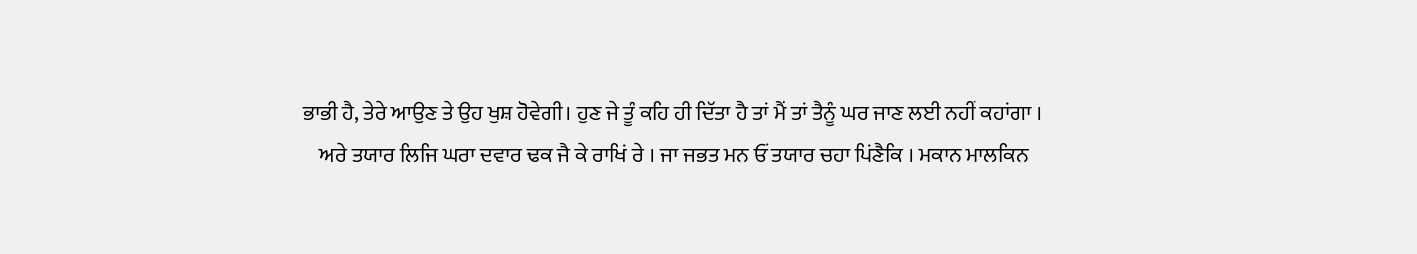ਭਾਭੀ ਹੈ, ਤੇਰੇ ਆਉਣ ਤੇ ਉਹ ਖੁਸ਼ ਹੋਵੇਗੀ। ਹੁਣ ਜੇ ਤੂੰ ਕਹਿ ਹੀ ਦਿੱਤਾ ਹੈ ਤਾਂ ਮੈਂ ਤਾਂ ਤੈਨੂੰ ਘਰ ਜਾਣ ਲਈ ਨਹੀਂ ਕਹਾਂਗਾ ।
    ਅਰੇ ਤਯਾਰ ਲਿਜਿ ਘਰਾ ਦਵਾਰ ਢਕ ਜੈ ਕੇ ਰਾਖਿਂ ਰੇ । ਜਾ ਜਭਤ ਮਨ ਓਂ ਤਯਾਰ ਚਹਾ ਪਿਂਣੈਕਿ । ਮਕਾਨ ਮਾਲਕਿਨ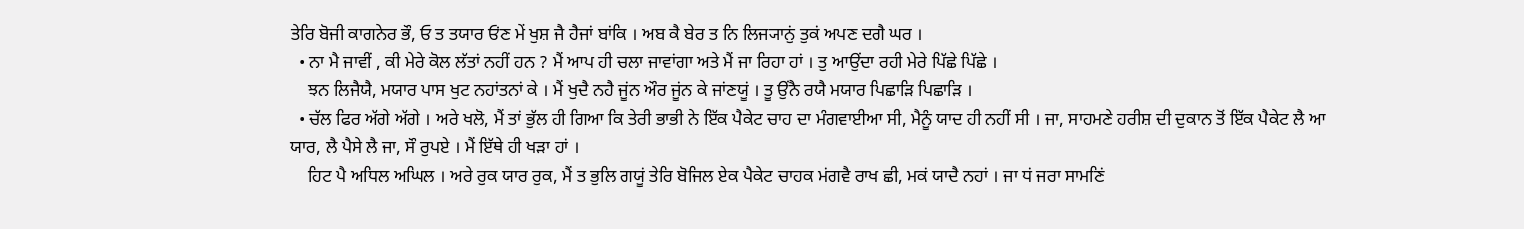ਤੇਰਿ ਬੋਜੀ ਕਾਗਨੇਰ ਭੌ, ਓ ਤ ਤਯਾਰ ਓਂਣ ਮੇਂ ਖੁਸ਼ ਜੈ ਹੈਜਾਂ ਬਾਂਕਿ । ਅਬ ਕੈ ਬੇਰ ਤ ਨਿ ਲਿਜ੍ਯਾਨੁਂ ਤੁਕਂ ਅਪਣ ਦਗੈ ਘਰ ।
  • ਨਾ ਮੈ ਜਾਵੀਂ , ਕੀ ਮੇਰੇ ਕੋਲ ਲੱਤਾਂ ਨਹੀਂ ਹਨ ? ਮੈਂ ਆਪ ਹੀ ਚਲਾ ਜਾਵਾਂਗਾ ਅਤੇ ਮੈਂ ਜਾ ਰਿਹਾ ਹਾਂ । ਤੁ ਆਉਂਦਾ ਰਹੀ ਮੇਰੇ ਪਿੱਛੇ ਪਿੱਛੇ ।
    ਝਨ ਲਿਜੈਯੈ, ਮਯਾਰ ਪਾਸ ਖੁਟ ਨਹਾਂਤਨਾਂ ਕੇ । ਮੈਂ ਖੁਦੈ ਨਹੈ ਜੂਂਨ ਔਰ ਜੂਂਨ ਕੇ ਜਾਂਣਯੂਂ । ਤੂ ਉਂਨੈ ਰਯੈ ਮਯਾਰ ਪਿਛਾੜਿ ਪਿਛਾੜਿ ।
  • ਚੱਲ ਫਿਰ ਅੱਗੇ ਅੱਗੇ । ਅਰੇ ਖਲੋ, ਮੈਂ ਤਾਂ ਭੁੱਲ ਹੀ ਗਿਆ ਕਿ ਤੇਰੀ ਭਾਭੀ ਨੇ ਇੱਕ ਪੈਕੇਟ ਚਾਹ ਦਾ ਮੰਗਵਾਈਆ ਸੀ, ਮੈਨੂੰ ਯਾਦ ਹੀ ਨਹੀਂ ਸੀ । ਜਾ, ਸਾਹਮਣੇ ਹਰੀਸ਼ ਦੀ ਦੁਕਾਨ ਤੋਂ ਇੱਕ ਪੈਕੇਟ ਲੈ ਆ ਯਾਰ, ਲੈ ਪੈਸੇ ਲੈ ਜਾ, ਸੌ ਰੁਪਏ । ਮੈਂ ਇੱਥੇ ਹੀ ਖੜਾ ਹਾਂ ।
    ਹਿਟ ਪੈ ਅਧਿਲ ਅਘਿਲ । ਅਰੇ ਰੁਕ ਯਾਰ ਰੁਕ, ਮੈਂ ਤ ਭੁਲਿ ਗਯੂਂ ਤੇਰਿ ਬੋਜਿਲ ਏਕ ਪੈਕੇਟ ਚਾਹਕ ਮਂਗਵੈ ਰਾਖ ਛੀ, ਮਕਂ ਯਾਦੈ ਨਹਾਂ । ਜਾ ਧਂ ਜਰਾ ਸਾਮਣਿਂ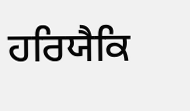ਹਰਿਯੈਕਿ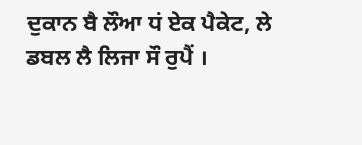ਦੁਕਾਨ ਬੈ ਲੌਆ ਧਂ ਏਕ ਪੈਕੇਟ, ਲੇ ਡਬਲ ਲੈ ਲਿਜਾ ਸੌ ਰੁਪੈਂ ।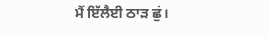ਮੈਂ ਇੱਲੈਈ ਠਾੜ ਛੁਂ।